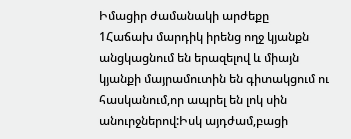Իմացիր ժամանակի արժեքը
1Հաճախ մարդիկ իրենց ողջ կյանքն անցկացնում են երազելով և միայն կյանքի մայրամուտին են գիտակցում ու հասկանում,որ ապրել են լոկ սին անուրջներով:Իսկ այդժամ,բացի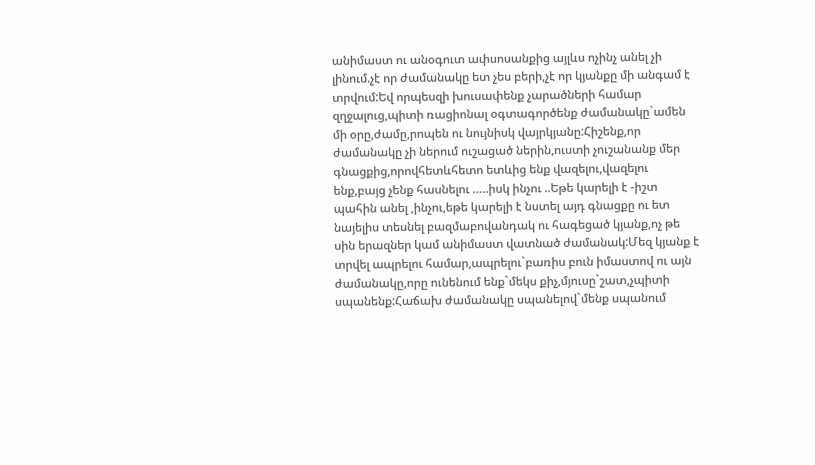անիմաստ ու անօգուտ ափսոսանքից այլևս ոչինչ անել չի լինում.չէ որ ժամանակը ետ չես բերի,չէ որ կյանքը մի անգամ է տրվում:Եվ որպեսզի խուսափենք չարածների համար զղջալուց,պիտի ռացիոնալ օգտագործենք ժամանակը`ամեն մի օրը,ժամը,րոպեն ու նույնիսկ վայրկյանը:Հիշենք,որ ժամանակը չի ներում ուշացած ներին,ուստի չուշանանք մեր գնացքից,որովհետևհետո ետևից ենք վազելու,վազելու ենք,բայց չենք հասնելու …..իսկ ինչու ..Եթե կարելի է -իշտ պահին անել ,ինչու,եթե կարելի է նստել այդ գնացքը ու ետ նայելիս տեսնել բազմաբովանդակ ու հագեցած կյանք,ոչ թե սին երազներ կամ անիմաստ վատնած ժամանակ:Մեզ կյանք է տրվել ապրելու համար,ապրելու`բառիս բուն իմաստով ու այն ժամանակը,որը ունենում ենք`մեկս քիչ,մյուսը`շատ,չպիտի սպանենք:Հաճախ ժամանակը սպանելով`մենք սպանում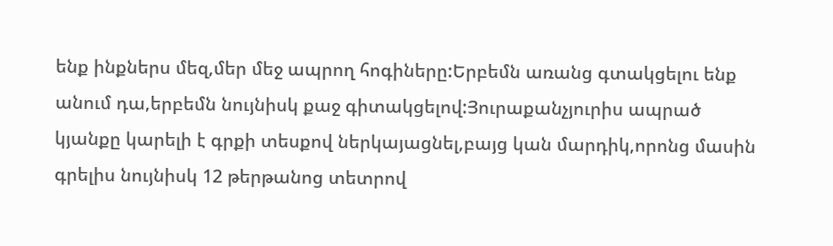ենք ինքներս մեզ,մեր մեջ ապրող հոգիները:Երբեմն առանց գտակցելու ենք անում դա,երբեմն նույնիսկ քաջ գիտակցելով:Յուրաքանչյուրիս ապրած կյանքը կարելի է գրքի տեսքով ներկայացնել,բայց կան մարդիկ,որոնց մասին գրելիս նույնիսկ 12 թերթանոց տետրով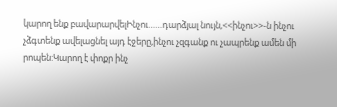կարող ենք բավարարվելԻնչու……դարձյալ նույն,<<ինչու>>-ն ինչու չձգտենք ավելացնել այդ էջերը,ինչու չզգանք ու չապրենք ամեն մի րոպեն:Կարող է փոքր ինչ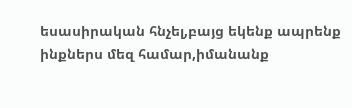եսասիրական հնչել,բայց եկենք ապրենք ինքներս մեզ համար,իմանանք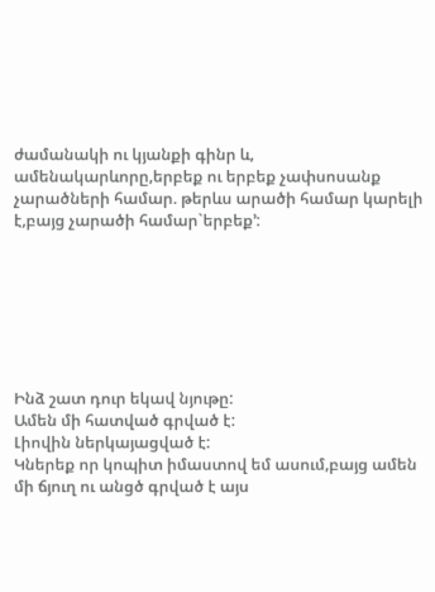ժամանակի ու կյանքի գինր և, ամենակարևորը,երբեք ու երբեք չափսոսանք չարածների համար. թերևս արածի համար կարելի է,բայց չարածի համար`երբեք’:







Ինձ շատ դուր եկավ նյութը:
Ամեն մի հատված գրված է:
Լիովին ներկայացված է:
Կներեք որ կոպիտ իմաստով եմ ասում,բայց ամեն մի ճյուղ ու անցծ գրված է այս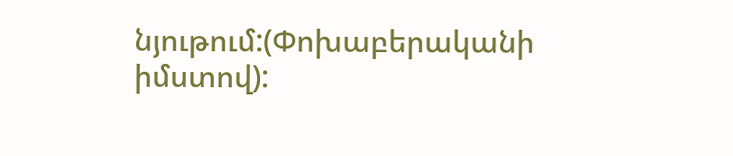նյութում:(Փոխաբերականի իմստով):